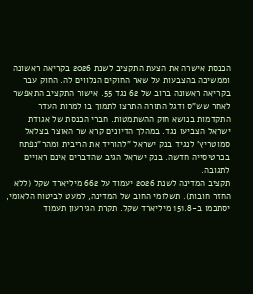הכנסת אישרה את הצעת התקציב לשנת 2026 בקריאה ראשונה וממשיכה בהצבעות על שאר החוקים הנלווים לה. החוק עבר בקריאה ראשונה ברוב של 62 נגד 55. אישור התקציב התאפשר לאחר שש"ס ודגל התורה התרצו לתמוך בו למרות העדר התקדמות בנושא חוק ההשתמטות. חברי הכנסת של אגודת ישראל הצביעו נגד. במהלך הדיונים קרא שר האוצר בצלאל סמוטריץ' לנגיד בנק ישראל "להוריד את הריבית ומהר"נפתח בכרטיסייה חדשה. בנק ישראל הגיב שהדברים אינם ראויים לתגובה.
תקציב המדינה לשנת 2026 יעמוד על 662 מיליארד שקל (ללא החזר חובות). תשלומי החוב של המדינה, למעט לביטוח הלאומי, יסתכמו ב-151.8 מיליארד שקל. תקרת הגירעון תעמוד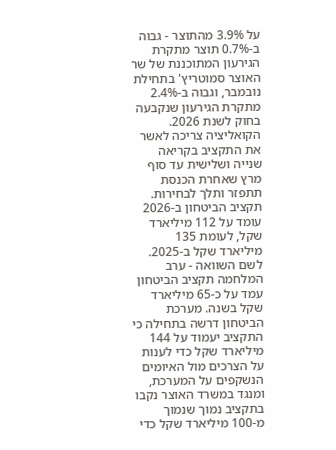על 3.9% מהתוצר - גבוה ב-0.7% תוצר מתקרת הגירעון המתוכננת של שר האוצר סמוטריץ' בתחילת נובמבר, וגבוה ב-2.4% מתקרת הגירעון שנקבעה בחוק לשנת 2026. הקואליציה צריכה לאשר את התקציב בקריאה שנייה ושלישית עד סוף מרץ שאחרת הכנסת תתפזר ותלך לבחירות.
תקציב הביטחון ב-2026 עומד על 112 מיליארד שקל, לעומת 135 מיליארד שקל ב-2025. לשם השוואה - ערב המלחמה תקציב הביטחון עמד על כ-65 מיליארד שקל בשנה. מערכת הביטחון דרשה בתחילה כי התקציב יעמוד על 144 מיליארד שקל כדי לענות על הצרכים מול האיומים הנשקפים על המערכת, ומנגד במשרד האוצר נקבו בתקציב נמוך שנמוך מ-100 מיליארד שקל כדי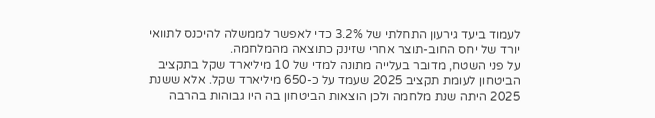לעמוד ביעד גירעון התחלתי של 3.2% כדי לאפשר לממשלה להיכנס לתוואי יורד של יחס החוב-תוצר אחרי שזינק כתוצאה מהמלחמה.
על פני השטח, מדובר בעלייה מתונה למדי של 10 מיליארד שקל בתקציב הביטחון לעומת תקציב 2025 שעמד על כ-650 מיליארד שקל. אלא ששנת 2025 היתה שנת מלחמה ולכן הוצאות הביטחון בה היו גבוהות בהרבה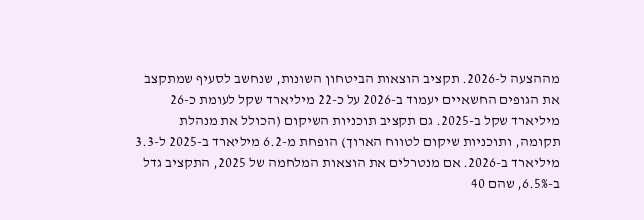מההצעה ל-2026. תקציב הוצאות הביטחון השונות, שנחשב לסעיף שמתקצב את הגופים החשאיים יעמוד ב-2026 על כ-22 מיליארד שקל לעומת כ-26 מיליארד שקל ב-2025. גם תקציב תוכניות השיקום (הכולל את מנהלת תקומה, ותוכניות שיקום לטווח הארוך) הופחת מ-6.2 מיליארד ב-2025 ל-3.3 מיליארד ב-2026. אם מנטרלים את הוצאות המלחמה של 2025, התקציב גדל ב-6.5%, שהם 40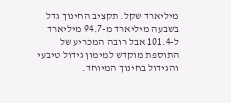מיליארד שקל. תקציב החינוך גדל בשבעה מיליארד מ-94.7 מיליארד ל-101.4 אבל רובה המכריע של התוספת מוקדש למימון גידול טיבעי והגידול בחינוך המיוחד.